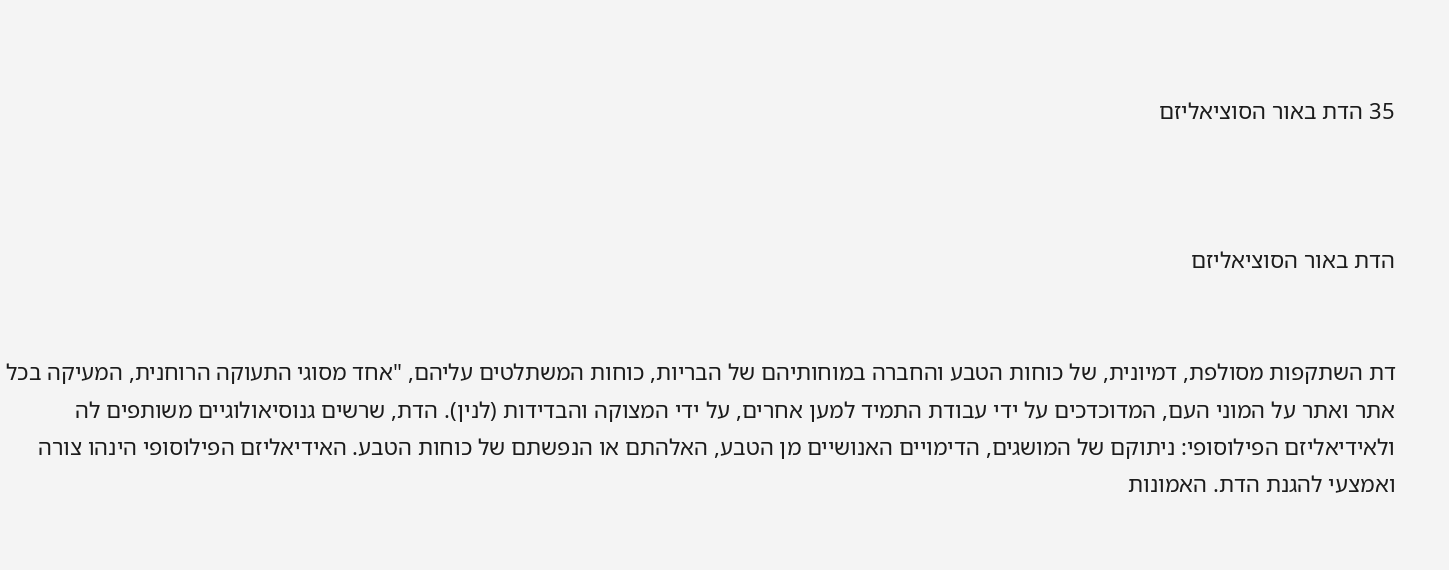35 הדת באור הסוציאליזם



הדת באור הסוציאליזם


דת השתקפות מסולפת, דמיונית, של כוחות הטבע והחברה במוחותיהם של הבריות, כוחות המשתלטים עליהם, "אחד מסוגי התעוקה הרוחנית, המעיקה בכל אתר ואתר על המוני העם, המדוכדכים על ידי עבודת התמיד למען אחרים, על ידי המצוקה והבדידות (לנין). הדת, שרשים גנוסיאולוגיים משותפים לה ולאידיאליזם הפילוסופי: ניתוקם של המושגים, הדימויים האנושיים מן הטבע, האלהתם או הנפשתם של כוחות הטבע. האידיאליזם הפילוסופי הינהו צורה ואמצעי להגנת הדת. האמונות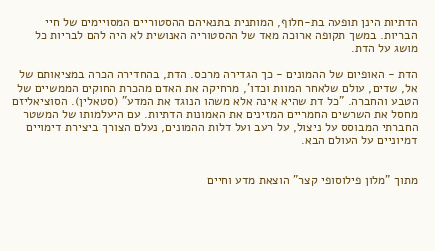הדתיות הינן תופעה בת-חלוף, המותנית בתנאיהם ההסטוריים המסויימים של חיי הבריות. במשך תקופה ארוכה מאד של ההסטוריה האנושית לא היה להם לבריות כל מושג על הדת.

הדת - האופיום של ההמונים - כך הגדירה מרכס. הדת, בהחדירה הכרה במציאותם של אל, שדים, עולם שלאחר המוות וכדו', מרחיקה את האדם מהכרת החוקים הממשיים של הטבע והחברה. "כל דת שהיא אינה אלא משהו הנוגד את המדע" (סטאלין). הסוציאליזם מחסל את השרשים החמריים המזינים את האמונות הדתיות. עם היעלמותו של המשטר החברתי המבוסס על ניצול, על רעב ועל דלות ההמונים, נעלם הצורך ביצירת דימויים דמיוניים על העולם הבא.


מתוך "מלון פילוסופי קצר" הוצאת מדע וחיים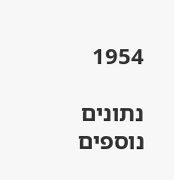1954

נתונים נוספים